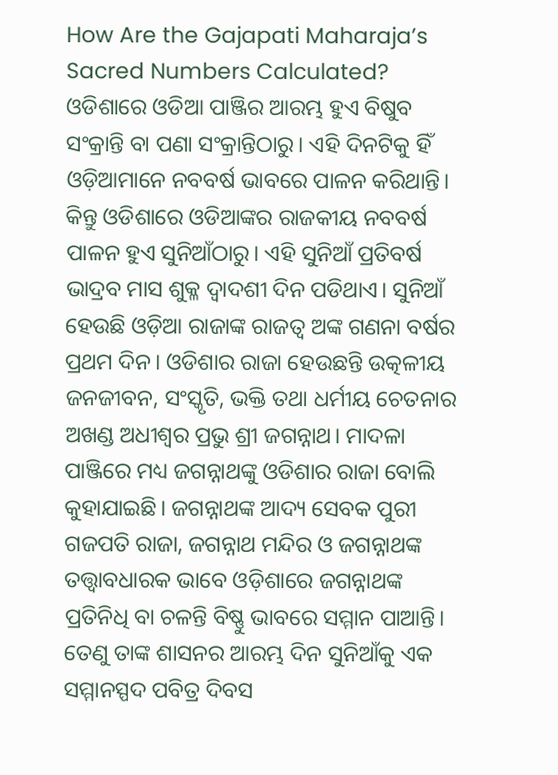How Are the Gajapati Maharaja’s Sacred Numbers Calculated?
ଓଡିଶାରେ ଓଡିଆ ପାଞ୍ଜିର ଆରମ୍ଭ ହୁଏ ବିଷୁବ ସଂକ୍ରାନ୍ତି ବା ପଣା ସଂକ୍ରାନ୍ତିଠାରୁ। ଏହି ଦିନଟିକୁ ହିଁ ଓଡ଼ିଆମାନେ ନବବର୍ଷ ଭାବରେ ପାଳନ କରିଥାନ୍ତି। କିନ୍ତୁ ଓଡିଶାରେ ଓଡିଆଙ୍କର ରାଜକୀୟ ନବବର୍ଷ ପାଳନ ହୁଏ ସୁନିଆଁଠାରୁ। ଏହି ସୁନିଆଁ ପ୍ରତିବର୍ଷ ଭାଦ୍ରବ ମାସ ଶୁକ୍ଳ ଦ୍ଵାଦଶୀ ଦିନ ପଡିଥାଏ। ସୁନିଆଁ ହେଉଛି ଓଡ଼ିଆ ରାଜାଙ୍କ ରାଜତ୍ଵ ଅଙ୍କ ଗଣନା ବର୍ଷର ପ୍ରଥମ ଦିନ। ଓଡିଶାର ରାଜା ହେଉଛନ୍ତି ଉତ୍କଳୀୟ ଜନଜୀବନ, ସଂସ୍କୃତି, ଭକ୍ତି ତଥା ଧର୍ମୀୟ ଚେତନାର ଅଖଣ୍ଡ ଅଧୀଶ୍ଵର ପ୍ରଭୁ ଶ୍ରୀ ଜଗନ୍ନାଥ। ମାଦଳା ପାଞ୍ଜିରେ ମଧ୍ୟ ଜଗନ୍ନାଥଙ୍କୁ ଓଡିଶାର ରାଜା ବୋଲି କୁହାଯାଇଛି। ଜଗନ୍ନାଥଙ୍କ ଆଦ୍ୟ ସେବକ ପୁରୀ ଗଜପତି ରାଜା, ଜଗନ୍ନାଥ ମନ୍ଦିର ଓ ଜଗନ୍ନାଥଙ୍କ ତତ୍ତ୍ୱାବଧାରକ ଭାବେ ଓଡ଼ିଶାରେ ଜଗନ୍ନାଥଙ୍କ ପ୍ରତିନିଧି ବା ଚଳନ୍ତି ବିଷ୍ଣୁ ଭାବରେ ସମ୍ମାନ ପାଆନ୍ତି। ତେଣୁ ତାଙ୍କ ଶାସନର ଆରମ୍ଭ ଦିନ ସୁନିଆଁକୁ ଏକ ସମ୍ମାନସ୍ପଦ ପବିତ୍ର ଦିବସ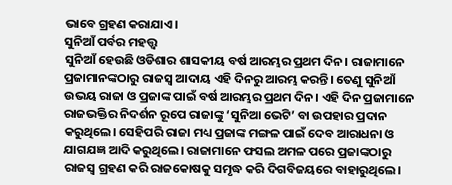ଭାବେ ଗ୍ରହଣ କରାଯାଏ।
ସୁନିଆଁ ପର୍ବର ମହତ୍ତ୍ୱ
ସୁନିଆଁ ହେଉଛି ଓଡିଶାର ଶାସକୀୟ ବର୍ଷ ଆରମ୍ଭର ପ୍ରଥମ ଦିନ। ରାଜାମାନେ ପ୍ରଜାମାନଙ୍କଠାରୁ ରାଜସ୍ୱ ଆଦାୟ ଏହି ଦିନରୁ ଆରମ୍ଭ କରନ୍ତି। ତେଣୁ ସୁନିଆଁ ଉଭୟ ରାଜା ଓ ପ୍ରଜାଙ୍କ ପାଇଁ ବର୍ଷ ଆରମ୍ଭର ପ୍ରଥମ ଦିନ। ଏହି ଦିନ ପ୍ରଜାମାନେ ରାଜଭକ୍ତିର ନିଦର୍ଶନ ରୂପେ ରାଜାଙ୍କୁ ‘ସୁନିଆ ଭେଟି’ ବା ଉପହାର ପ୍ରଦାନ କରୁଥିଲେ। ସେହିପରି ରାଜା ମଧ୍ୟ ପ୍ରଜାଙ୍କ ମଙ୍ଗଳ ପାଇଁ ଦେବ ଆରାଧନା ଓ ଯାଗଯଜ୍ଞ ଆଦି କରୁଥିଲେ। ରାଜାମାନେ ଫସଲ ଅମଳ ପରେ ପ୍ରଜାଙ୍କଠାରୁ ରାଜସ୍ୱ ଗ୍ରହଣ କରି ରାଜକୋଷକୁ ସମୃଦ୍ଧ କରି ଦିଗବିଜୟରେ ବାହାରୁଥିଲେ।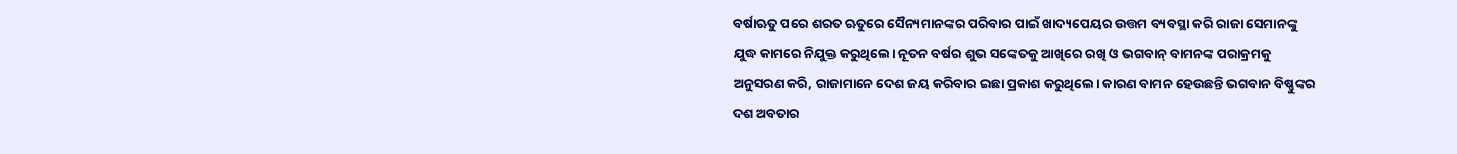ବର୍ଷାଋତୁ ପରେ ଶରତ ଋତୁରେ ସୈନ୍ୟମାନଙ୍କର ପରିବାର ପାଇଁ ଖାଦ୍ୟପେୟର ଉତ୍ତମ ବ୍ୟବସ୍ଥା କରି ରାଜା ସେମାନଙ୍କୁ ଯୁଦ୍ଧ କାମରେ ନିଯୁକ୍ତ କରୁଥିଲେ। ନୂତନ ବର୍ଷର ଶୁଭ ସଙ୍କେତକୁ ଆଖିରେ ରଖି ଓ ଭଗବାନ୍ ବାମନଙ୍କ ପରାକ୍ରମକୁ ଅନୁସରଣ କରି, ରାଜାମାନେ ଦେଶ ଜୟ କରିବାର ଇଛା ପ୍ରକାଶ କରୁଥିଲେ। କାରଣ ବାମନ ହେଉଛନ୍ତି ଭଗବାନ ବିଷ୍ଣୁଙ୍କର ଦଶ ଅବତାର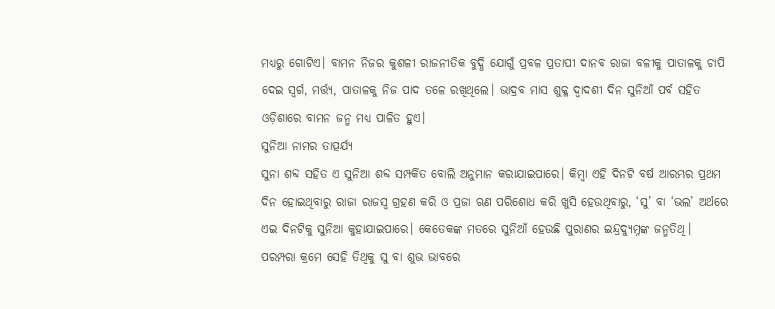ମଧ୍ୟରୁ ଗୋଟିଏ। ବାମନ ନିଜର କୁଶଳୀ ରାଜନୀତିକ ବୁଦ୍ଧି ଯୋଗୁଁ ପ୍ରବଳ ପ୍ରତାପୀ ଦାନବ ରାଜା ବଳୀକୁ ପାତାଳକୁ ଚାପି ଦେଇ ସ୍ୱର୍ଗ, ମର୍ତ୍ତ୍ୟ, ପାତାଳକୁ ନିଜ ପାଦ ତଳେ ରଖିଥିଲେ। ଭାଦ୍ରବ ମାସ ଶୁକ୍ଳ ଦ୍ଵାଦଶୀ ଦିନ ସୁନିଆଁ ପର୍ବ ସହିତ ଓଡ଼ିଶାରେ ବାମନ ଜନ୍ମ ମଧ୍ୟ ପାଳିତ ହୁଏ।
ସୁନିଆ ନାମର ତାତ୍ପର୍ଯ୍ୟ
ସୁନା ଶବ୍ଦ ସହିତ ଏ ସୁନିଆ ଶବ୍ଦ ସମ୍ପର୍କିତ ବୋଲି ଅନୁମାନ କରାଯାଇପାରେ। କିମ୍ବା ଏହି ଦିନଟି ବର୍ଷ ଆରମ୍ଭର ପ୍ରଥମ ଦିନ ହୋଇଥିବାରୁ ରାଜା ରାଜସ୍ୱ ଗ୍ରହଣ କରି ଓ ପ୍ରଜା ଋଣ ପରିଶୋଧ କରି ଖୁସି ହେଉଥିବାରୁ, ‘ସୁ’ ବା ‘ଭଲ’ ଅର୍ଥରେ ଏଇ ଦିନଟିକୁ ସୁନିଆ କୁହାଯାଇପାରେ। କେତେକଙ୍କ ମତରେ ସୁନିଆଁ ହେଉଛି ପୁରାଣର ଇନ୍ଦ୍ରଦ୍ୟୁମ୍ନଙ୍କ ଜନ୍ମତିଥି। ପରମ୍ପରା କ୍ରମେ ସେହି ତିଥିକୁ ସୁ ବା ଶୁଭ ଭାବରେ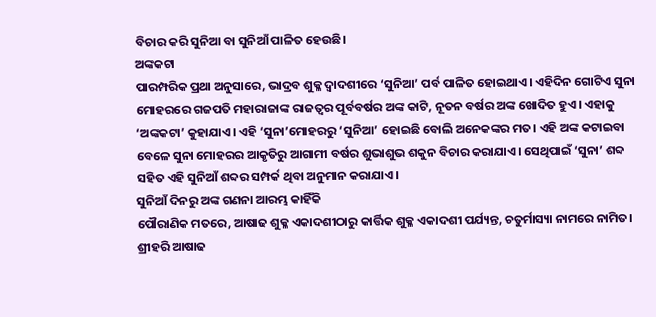ବିଚାର କରି ସୁନିଆ ବା ସୁନିଆଁ ପାଳିତ ହେଉଛି।
ଅଙ୍କକଟା
ପାରମ୍ପରିକ ପ୍ରଥା ଅନୁସାରେ, ଭାଦ୍ରବ ଶୁକ୍ଳ ଦ୍ଵାଦଶୀରେ ‘ସୁନିଆ’ ପର୍ବ ପାଳିତ ହୋଇଥାଏ। ଏହିଦିନ ଗୋଟିଏ ସୁନା ମୋହରରେ ଗଜପତି ମହାରାଜାଙ୍କ ରାଜତ୍ବର ପୂର୍ବବର୍ଷର ଅଙ୍କ କାଟି, ନୂତନ ବର୍ଷର ଅଙ୍କ ଖୋଦିତ ହୁଏ। ଏହାକୁ ‘ଅଙ୍କକଟା’ କୁହାଯାଏ। ଏହି ‘ସୁନା’ମୋହରରୁ ‘ସୁନିଆ’ ହୋଇଛି ବୋଲି ଅନେକଙ୍କର ମତ। ଏହି ଅଙ୍କ କଟାଇବା ବେଳେ ସୁନା ମୋହରର ଆକୃତିରୁ ଆଗାମୀ ବର୍ଷର ଶୁଭାଶୁଭ ଶକୁନ ବିଚାର କରାଯାଏ। ସେଥିପାଇଁ ‘ସୁନା’ ଶବ୍ଦ ସହିତ ଏହି ସୁନିଆଁ ଶବ୍ଦର ସମ୍ପର୍କ ଥିବା ଅନୁମାନ କରାଯାଏ।
ସୁନିଆଁ ଦିନରୁ ଅଙ୍କ ଗଣନା ଆରମ୍ଭ କାହିଁକି
ପୌରାଣିକ ମତରେ, ଆଷାଢ ଶୁକ୍ଳ ଏକାଦଶୀଠାରୁ କାର୍ତ୍ତିକ ଶୁକ୍ଳ ଏକାଦଶୀ ପର୍ଯ୍ୟନ୍ତ, ଚତୁର୍ମାସ୍ୟା ନାମରେ ନାମିତ। ଶ୍ରୀହରି ଆଷାଢ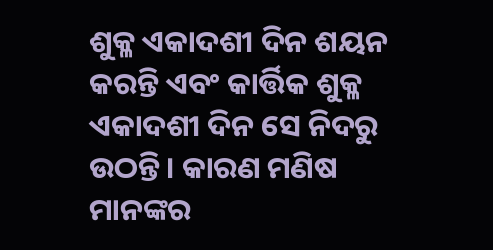ଶୁକ୍ଳ ଏକାଦଶୀ ଦିନ ଶୟନ କରନ୍ତି ଏବଂ କାର୍ତ୍ତିକ ଶୁକ୍ଳ ଏକାଦଶୀ ଦିନ ସେ ନିଦରୁ ଉଠନ୍ତି। କାରଣ ମଣିଷ ମାନଙ୍କର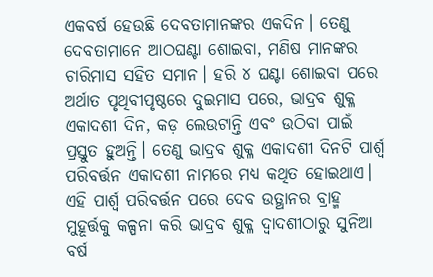ଏକବର୍ଷ ହେଉଛି ଦେବତାମାନଙ୍କର ଏକଦିନ। ତେଣୁ ଦେବତାମାନେ ଆଠଘଣ୍ଟା ଶୋଇବା, ମଣିଷ ମାନଙ୍କର ଚାରିମାସ ସହିତ ସମାନ। ହରି ୪ ଘଣ୍ଟା ଶୋଇବା ପରେ ଅର୍ଥାତ ପୃଥିବୀପୃଷ୍ଠରେ ଦୁଇମାସ ପରେ, ଭାଦ୍ରବ ଶୁକ୍ଳ ଏକାଦଶୀ ଦିନ, କଡ଼ ଲେଉଟାନ୍ତି ଏବଂ ଉଠିବା ପାଇଁ ପ୍ରସ୍ତୁତ ହୁଅନ୍ତି। ତେଣୁ ଭାଦ୍ରବ ଶୁକ୍ଳ ଏକାଦଶୀ ଦିନଟି ପାର୍ଶ୍ୱ ପରିବର୍ତ୍ତନ ଏକାଦଶୀ ନାମରେ ମଧ୍ୟ କଥିତ ହୋଇଥାଏ। ଏହି ପାର୍ଶ୍ୱ ପରିବର୍ତ୍ତନ ପରେ ଦେବ ଉତ୍ଥାନର ବ୍ରାହ୍ମ ମୁହୂର୍ତ୍ତକୁ କଳ୍ପନା କରି ଭାଦ୍ରବ ଶୁକ୍ଳ ଦ୍ଵାଦଶୀଠାରୁ ସୁନିଆ ବର୍ଷ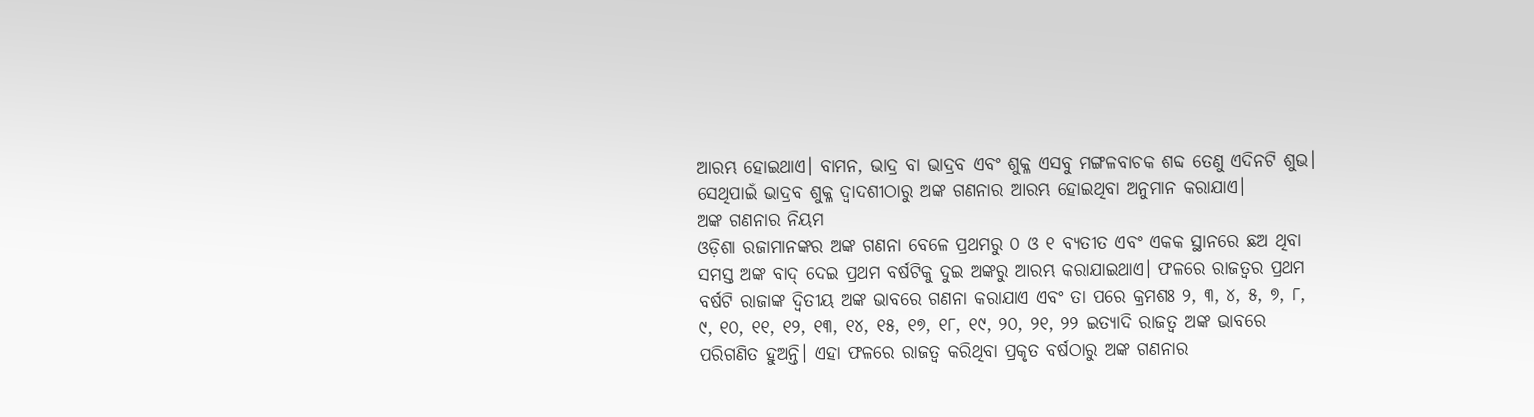ଆରମ୍ଭ ହୋଇଥାଏ। ବାମନ, ଭାଦ୍ର ବା ଭାଦ୍ରବ ଏବଂ ଶୁକ୍ଳ ଏସବୁ ମଙ୍ଗଳବାଚକ ଶବ୍ଦ ତେଣୁ ଏଦିନଟି ଶୁଭ। ସେଥିପାଇଁ ଭାଦ୍ରବ ଶୁକ୍ଳ ଦ୍ଵାଦଶୀଠାରୁ ଅଙ୍କ ଗଣନାର ଆରମ୍ଭ ହୋଇଥିବା ଅନୁମାନ କରାଯାଏ।
ଅଙ୍କ ଗଣନାର ନିୟମ
ଓଡ଼ିଶା ରଜାମାନଙ୍କର ଅଙ୍କ ଗଣନା ବେଳେ ପ୍ରଥମରୁ ୦ ଓ ୧ ବ୍ୟତୀତ ଏବଂ ଏକକ ସ୍ଥାନରେ ଛଅ ଥିବା ସମସ୍ତ ଅଙ୍କ ବାଦ୍ ଦେଇ ପ୍ରଥମ ବର୍ଷଟିକୁ ଦୁଇ ଅଙ୍କରୁ ଆରମ୍ଭ କରାଯାଇଥାଏ। ଫଳରେ ରାଜତ୍ୱର ପ୍ରଥମ ବର୍ଷଟି ରାଜାଙ୍କ ଦ୍ୱିତୀୟ ଅଙ୍କ ଭାବରେ ଗଣନା କରାଯାଏ ଏବଂ ତା ପରେ କ୍ରମଶଃ ୨, ୩, ୪, ୫, ୭, ୮, ୯, ୧୦, ୧୧, ୧୨, ୧୩, ୧୪, ୧୫, ୧୭, ୧୮, ୧୯, ୨୦, ୨୧, ୨୨ ଇତ୍ୟାଦି ରାଜତ୍ଵ ଅଙ୍କ ଭାବରେ ପରିଗଣିତ ହୁଅନ୍ତି। ଏହା ଫଳରେ ରାଜତ୍ଵ କରିଥିବା ପ୍ରକୃତ ବର୍ଷଠାରୁ ଅଙ୍କ ଗଣନାର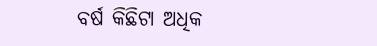ବର୍ଷ କିଛିଟା ଅଧିକ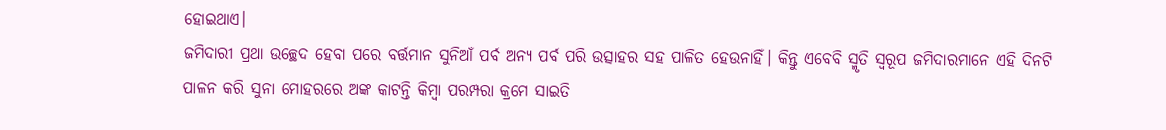ହୋଇଥାଏ।
ଜମିଦାରୀ ପ୍ରଥା ଉଚ୍ଛେଦ ହେବା ପରେ ବର୍ତ୍ତମାନ ସୁନିଆଁ ପର୍ବ ଅନ୍ୟ ପର୍ବ ପରି ଉତ୍ସାହର ସହ ପାଳିତ ହେଉନାହିଁ। କିନ୍ତୁ ଏବେବି ସ୍ମୃତି ସ୍ୱରୂପ ଜମିଦାରମାନେ ଏହି ଦିନଟି ପାଳନ କରି ସୁନା ମୋହରରେ ଅଙ୍କ କାଟନ୍ତି କିମ୍ୱା ପରମ୍ପରା କ୍ରମେ ସାଇତି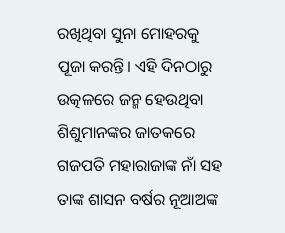ରଖିଥିବା ସୁନା ମୋହରକୁ ପୂଜା କରନ୍ତି। ଏହି ଦିନଠାରୁ ଉତ୍କଳରେ ଜନ୍ମ ହେଉଥିବା ଶିଶୁମାନଙ୍କର ଜାତକରେ ଗଜପତି ମହାରାଜାଙ୍କ ନାଁ ସହ ତାଙ୍କ ଶାସନ ବର୍ଷର ନୂଆଅଙ୍କ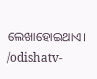ଲେଖାହୋଇଥାଏ।
/odishatv-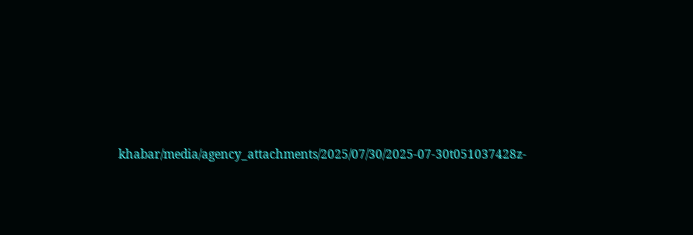khabar/media/agency_attachments/2025/07/30/2025-07-30t051037428z-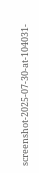screenshot-2025-07-30-at-104031-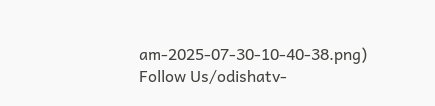am-2025-07-30-10-40-38.png)
Follow Us/odishatv-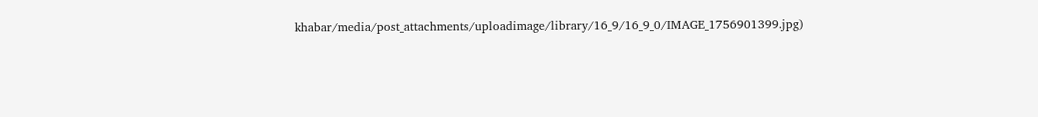khabar/media/post_attachments/uploadimage/library/16_9/16_9_0/IMAGE_1756901399.jpg)